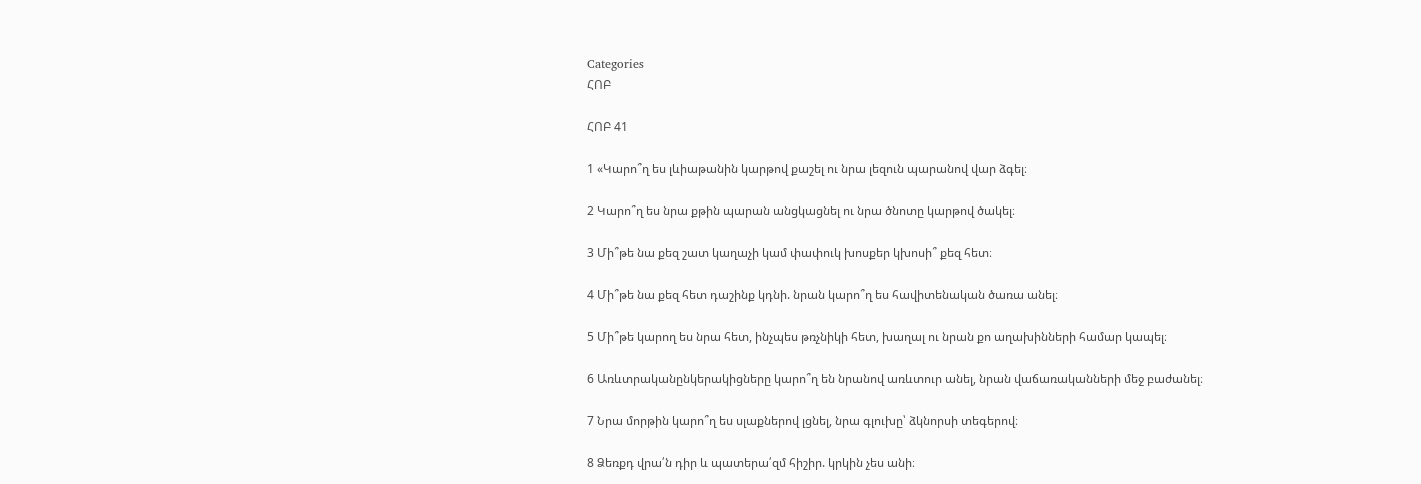Categories
ՀՈԲ

ՀՈԲ 41

1 «Կարո՞ղ ես լևիաթանին կարթով քաշել ու նրա լեզուն պարանով վար ձգել։

2 Կարո՞ղ ես նրա քթին պարան անցկացնել ու նրա ծնոտը կարթով ծակել։

3 Մի՞թե նա քեզ շատ կաղաչի կամ փափուկ խոսքեր կխոսի՞ քեզ հետ։

4 Մի՞թե նա քեզ հետ դաշինք կդնի. նրան կարո՞ղ ես հավիտենական ծառա անել։

5 Մի՞թե կարող ես նրա հետ, ինչպես թռչնիկի հետ, խաղալ ու նրան քո աղախինների համար կապել։

6 Առևտրականընկերակիցները կարո՞ղ են նրանով առևտուր անել, նրան վաճառականների մեջ բաժանել։

7 Նրա մորթին կարո՞ղ ես սլաքներով լցնել, նրա գլուխը՝ ձկնորսի տեգերով։

8 Ձեռքդ վրա՛ն դիր և պատերա՛զմ հիշիր. կրկին չես անի։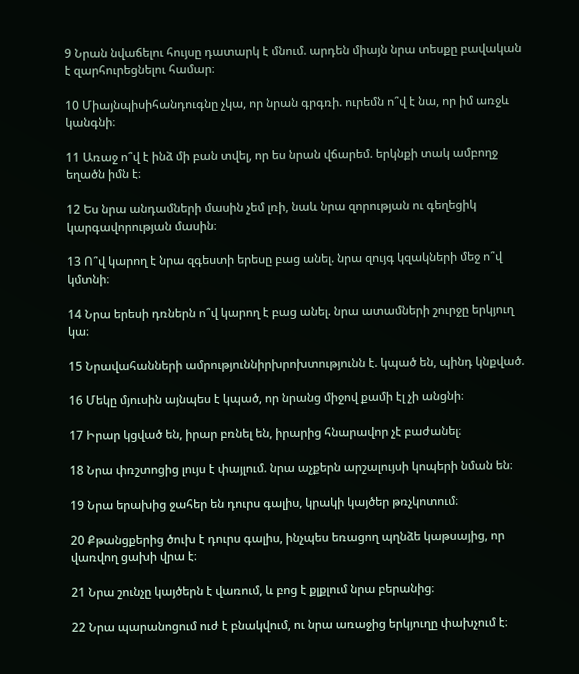9 Նրան նվաճելու հույսը դատարկ է մնում. արդեն միայն նրա տեսքը բավական է զարհուրեցնելու համար։

10 Միայնպիսիհանդուգնը չկա, որ նրան գրգռի. ուրեմն ո՞վ է նա, որ իմ առջև կանգնի։

11 Առաջ ո՞վ է ինձ մի բան տվել, որ ես նրան վճարեմ. երկնքի տակ ամբողջ եղածն իմն է։

12 Ես նրա անդամների մասին չեմ լռի, նաև նրա զորության ու գեղեցիկ կարգավորության մասին։

13 Ո՞վ կարող է նրա զգեստի երեսը բաց անել. նրա զույգ կզակների մեջ ո՞վ կմտնի։

14 Նրա երեսի դռներն ո՞վ կարող է բաց անել. նրա ատամների շուրջը երկյուղ կա։

15 Նրավահանների ամրություննիրխրոխտությունն է. կպած են, պինդ կնքված.

16 Մեկը մյուսին այնպես է կպած, որ նրանց միջով քամի էլ չի անցնի։

17 Իրար կցված են, իրար բռնել են, իրարից հնարավոր չէ բաժանել։

18 Նրա փռշտոցից լույս է փայլում. նրա աչքերն արշալույսի կոպերի նման են։

19 Նրա երախից ջահեր են դուրս գալիս, կրակի կայծեր թռչկոտում։

20 Քթանցքերից ծուխ է դուրս գալիս, ինչպես եռացող պղնձե կաթսայից, որ վառվող ցախի վրա է։

21 Նրա շունչը կայծերն է վառում, և բոց է քլքլում նրա բերանից։

22 Նրա պարանոցում ուժ է բնակվում, ու նրա առաջից երկյուղը փախչում է։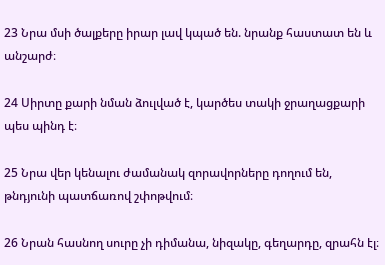23 Նրա մսի ծալքերը իրար լավ կպած են. նրանք հաստատ են և անշարժ։

24 Սիրտը քարի նման ձուլված է, կարծես տակի ջրաղացքարի պես պինդ է։

25 Նրա վեր կենալու ժամանակ զորավորները դողում են, թնդյունի պատճառով շփոթվում։

26 Նրան հասնող սուրը չի դիմանա, նիզակը, գեղարդը, զրահն էլ։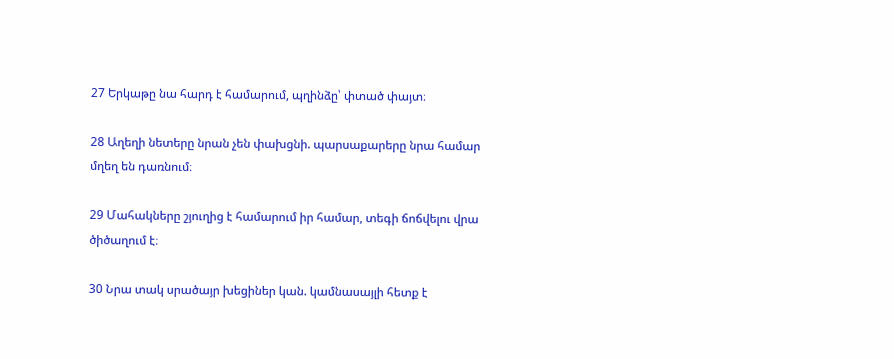27 Երկաթը նա հարդ է համարում, պղինձը՝ փտած փայտ։

28 Աղեղի նետերը նրան չեն փախցնի. պարսաքարերը նրա համար մղեղ են դառնում։

29 Մահակները շյուղից է համարում իր համար, տեգի ճոճվելու վրա ծիծաղում է։

30 Նրա տակ սրածայր խեցիներ կան. կամնասայլի հետք է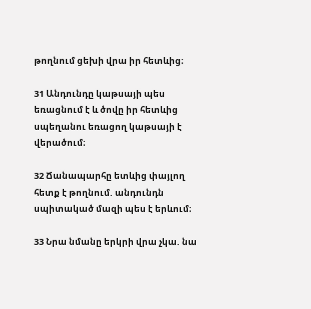թողնում ցեխի վրա իր հետևից։

31 Անդունդը կաթսայի պես եռացնում է և ծովը իր հետևից սպեղանու եռացող կաթսայի է վերածում։

32 Ճանապարհը ետևից փայլող հետք է թողնում. անդունդն սպիտակած մազի պես է երևում։

33 Նրա նմանը երկրի վրա չկա. նա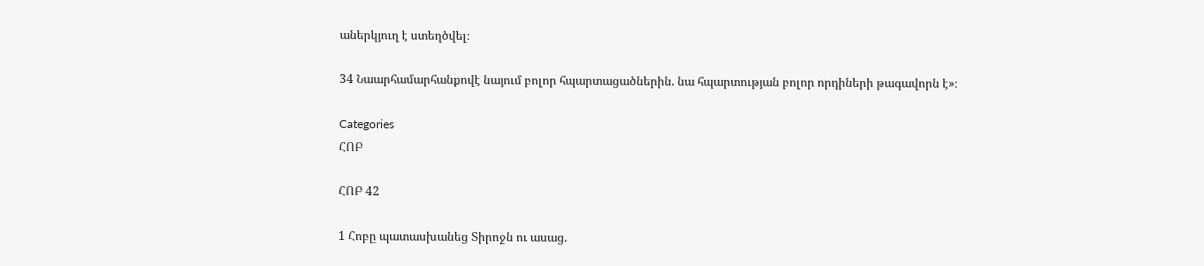աներկյուղ է ստեղծվել։

34 Նաարհամարհանքովէ նայում բոլոր հպարտացածներին. նա հպարտության բոլոր որդիների թագավորն է»։

Categories
ՀՈԲ

ՀՈԲ 42

1 Հոբը պատասխանեց Տիրոջն ու ասաց.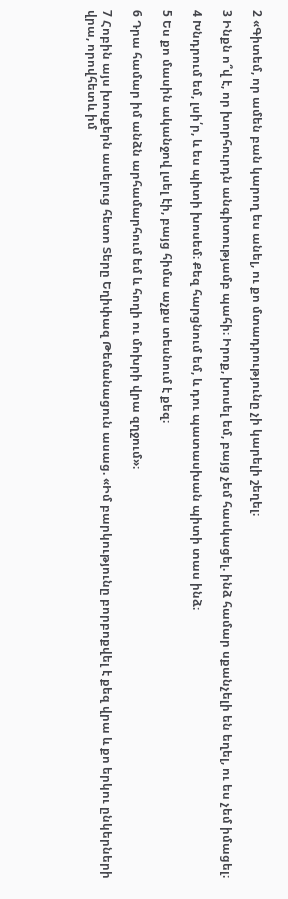2 «Գիտեմ, որ ամեն բան կարող ես անել, ու քո մտադրությունը չի կարելի շեղել։

3 Ինքն ո՞վ է, որ խորհուրդն անգիտությամբ պահի։ Իրոք, խոսել եմ, բայց չեմ հասկացել. ինձ համար սքանչելի են եղել, ու ես չեմ իմացել։

4 Խնդրում եմ, լսի՛ր, և ես պիտի խոսեմ։ Քեզ հարցնում եմ, և դու պատասխան պիտի տաս ինձ։

5 Ես քո մասին ականջով լսել էի, բայց հիմա աչքս տեսնում է քեզ։

6 Դրա համար իմ անձն արհամարհում եմ և հողի ու մոխրի վրա զղջում»։

7 Հոբին այս խոսքերն ասելուց հետո Տերը Եղիփազ Թեմանացուն ասաց. «Իմ բարկությունը բորբոքվել է քեզ վրա և քո երկու ընկերների վրա, որովհետև իմ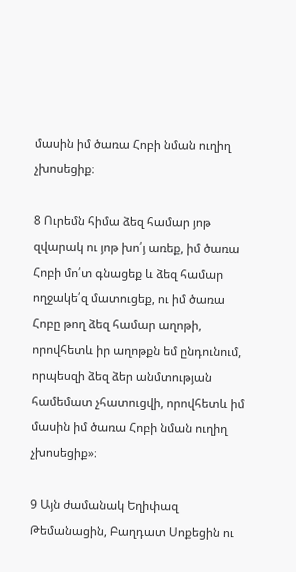մասին իմ ծառա Հոբի նման ուղիղ չխոսեցիք։

8 Ուրեմն հիմա ձեզ համար յոթ զվարակ ու յոթ խո՛յ առեք, իմ ծառա Հոբի մո՛տ գնացեք և ձեզ համար ողջակե՛զ մատուցեք, ու իմ ծառա Հոբը թող ձեզ համար աղոթի, որովհետև իր աղոթքն եմ ընդունում, որպեսզի ձեզ ձեր անմտության համեմատ չհատուցվի, որովհետև իմ մասին իմ ծառա Հոբի նման ուղիղ չխոսեցիք»։

9 Այն ժամանակ Եղիփազ Թեմանացին, Բաղդատ Սոքեցին ու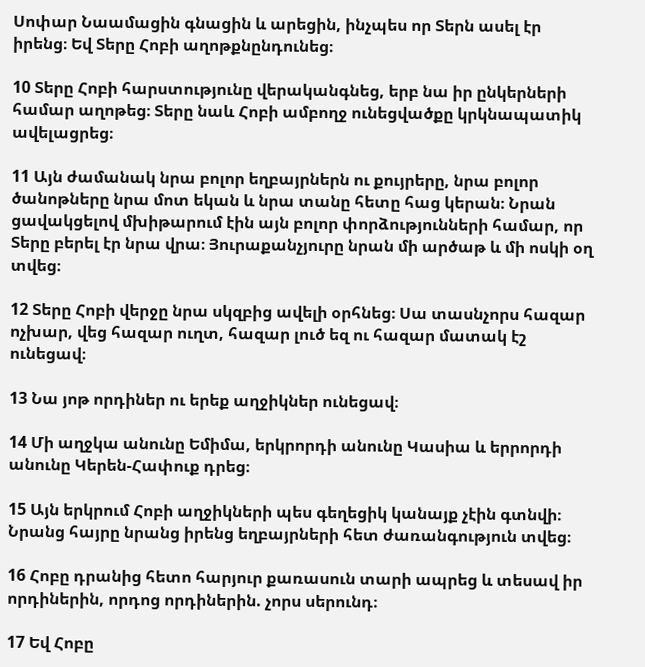Սոփար Նաամացին գնացին և արեցին, ինչպես որ Տերն ասել էր իրենց։ Եվ Տերը Հոբի աղոթքնընդունեց։

10 Տերը Հոբի հարստությունը վերականգնեց, երբ նա իր ընկերների համար աղոթեց։ Տերը նաև Հոբի ամբողջ ունեցվածքը կրկնապատիկ ավելացրեց։

11 Այն ժամանակ նրա բոլոր եղբայրներն ու քույրերը, նրա բոլոր ծանոթները նրա մոտ եկան և նրա տանը հետը հաց կերան։ Նրան ցավակցելով մխիթարում էին այն բոլոր փորձությունների համար, որ Տերը բերել էր նրա վրա։ Յուրաքանչյուրը նրան մի արծաթ և մի ոսկի օղ տվեց։

12 Տերը Հոբի վերջը նրա սկզբից ավելի օրհնեց։ Սա տասնչորս հազար ոչխար, վեց հազար ուղտ, հազար լուծ եզ ու հազար մատակ էշ ունեցավ։

13 Նա յոթ որդիներ ու երեք աղջիկներ ունեցավ։

14 Մի աղջկա անունը Եմիմա, երկրորդի անունը Կասիա և երրորդի անունը Կերեն-Հափուք դրեց։

15 Այն երկրում Հոբի աղջիկների պես գեղեցիկ կանայք չէին գտնվի։ Նրանց հայրը նրանց իրենց եղբայրների հետ ժառանգություն տվեց։

16 Հոբը դրանից հետո հարյուր քառասուն տարի ապրեց և տեսավ իր որդիներին, որդոց որդիներին. չորս սերունդ։

17 Եվ Հոբը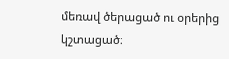մեռավ ծերացած ու օրերից կշտացած։